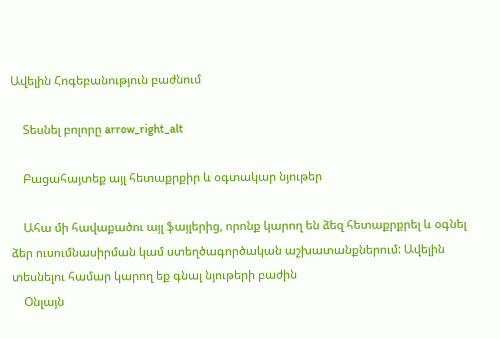Ավելին Հոգեբանություն բաժնում

    Տեսնել բոլորը arrow_right_alt

    Բացահայտեք այլ հետաքրքիր և օգտակար նյութեր

    Ահա մի հավաքածու այլ ֆայլերից, որոնք կարող են ձեզ հետաքրքրել և օգնել ձեր ուսումնասիրման կամ ստեղծագործական աշխատանքներում: Ավելին տեսնելու համար կարող եք գնալ նյութերի բաժին
    Օնլայն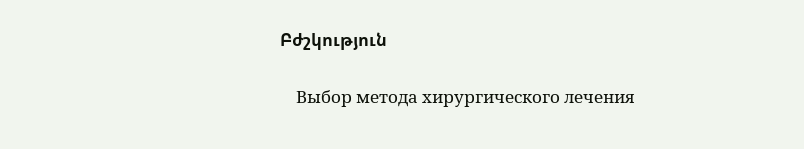Բժշկություն

    Выбор метода хирургического лечения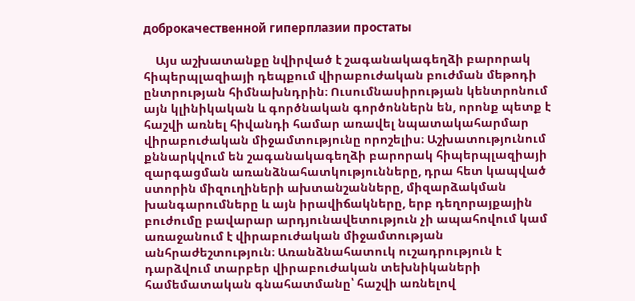доброкачественной гиперплазии простаты

    Այս աշխատանքը նվիրված է շագանակագեղձի բարորակ հիպերպլազիայի դեպքում վիրաբուժական բուժման մեթոդի ընտրության հիմնախնդրին։ Ուսումնասիրության կենտրոնում այն կլինիկական և գործնական գործոններն են, որոնք պետք է հաշվի առնել հիվանդի համար առավել նպատակահարմար վիրաբուժական միջամտությունը որոշելիս։ Աշխատությունում քննարկվում են շագանակագեղձի բարորակ հիպերպլազիայի զարգացման առանձնահատկությունները, դրա հետ կապված ստորին միզուղիների ախտանշանները, միզարձակման խանգարումները և այն իրավիճակները, երբ դեղորայքային բուժումը բավարար արդյունավետություն չի ապահովում կամ առաջանում է վիրաբուժական միջամտության անհրաժեշտություն։ Առանձնահատուկ ուշադրություն է դարձվում տարբեր վիրաբուժական տեխնիկաների համեմատական գնահատմանը՝ հաշվի առնելով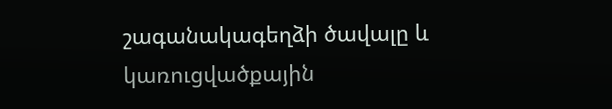շագանակագեղձի ծավալը և կառուցվածքային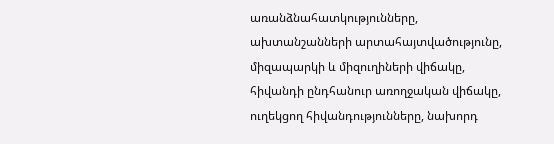առանձնահատկությունները, ախտանշանների արտահայտվածությունը, միզապարկի և միզուղիների վիճակը, հիվանդի ընդհանուր առողջական վիճակը, ուղեկցող հիվանդությունները, նախորդ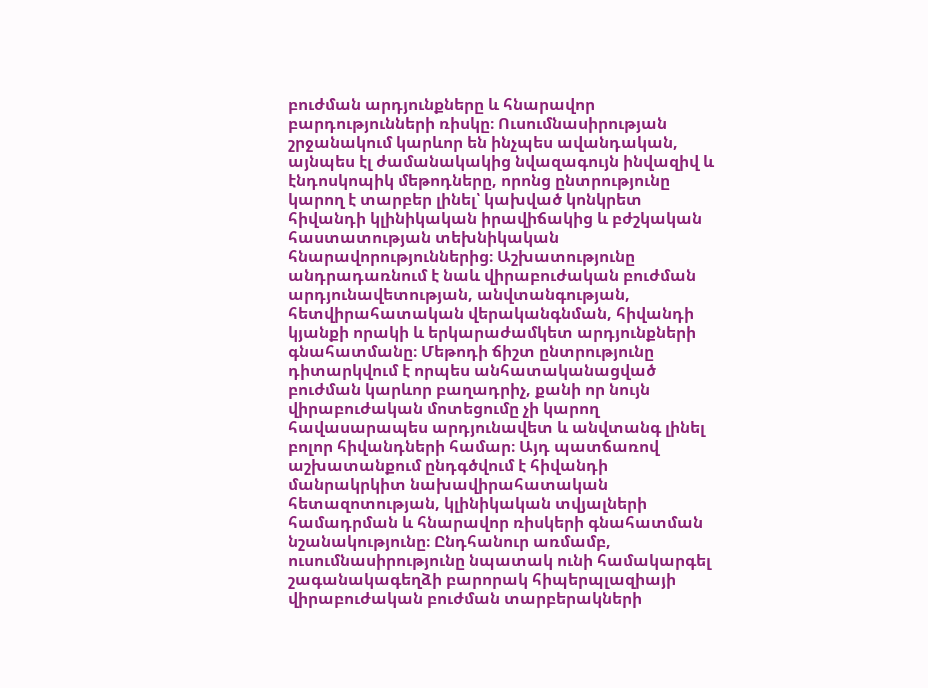բուժման արդյունքները և հնարավոր բարդությունների ռիսկը։ Ուսումնասիրության շրջանակում կարևոր են ինչպես ավանդական, այնպես էլ ժամանակակից նվազագույն ինվազիվ և էնդոսկոպիկ մեթոդները, որոնց ընտրությունը կարող է տարբեր լինել՝ կախված կոնկրետ հիվանդի կլինիկական իրավիճակից և բժշկական հաստատության տեխնիկական հնարավորություններից։ Աշխատությունը անդրադառնում է նաև վիրաբուժական բուժման արդյունավետության, անվտանգության, հետվիրահատական վերականգնման, հիվանդի կյանքի որակի և երկարաժամկետ արդյունքների գնահատմանը։ Մեթոդի ճիշտ ընտրությունը դիտարկվում է որպես անհատականացված բուժման կարևոր բաղադրիչ, քանի որ նույն վիրաբուժական մոտեցումը չի կարող հավասարապես արդյունավետ և անվտանգ լինել բոլոր հիվանդների համար։ Այդ պատճառով աշխատանքում ընդգծվում է հիվանդի մանրակրկիտ նախավիրահատական հետազոտության, կլինիկական տվյալների համադրման և հնարավոր ռիսկերի գնահատման նշանակությունը։ Ընդհանուր առմամբ, ուսումնասիրությունը նպատակ ունի համակարգել շագանակագեղձի բարորակ հիպերպլազիայի վիրաբուժական բուժման տարբերակների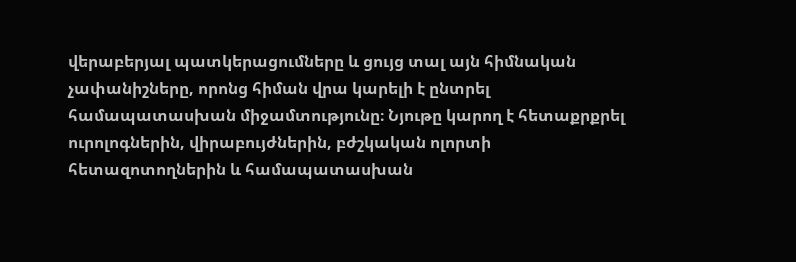վերաբերյալ պատկերացումները և ցույց տալ այն հիմնական չափանիշները, որոնց հիման վրա կարելի է ընտրել համապատասխան միջամտությունը։ Նյութը կարող է հետաքրքրել ուրոլոգներին, վիրաբույժներին, բժշկական ոլորտի հետազոտողներին և համապատասխան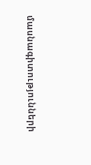մասնագիտությունների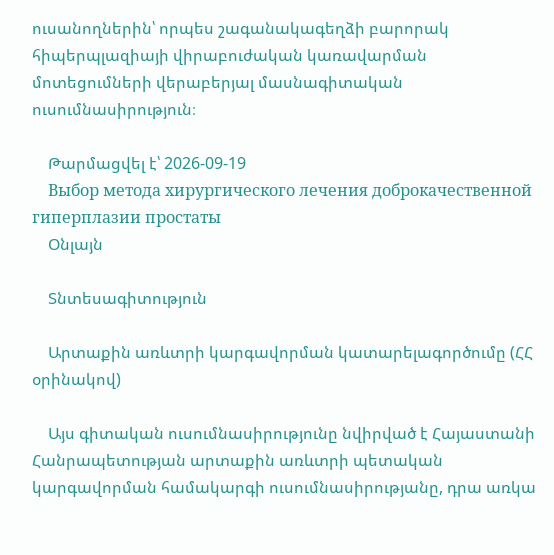ուսանողներին՝ որպես շագանակագեղձի բարորակ հիպերպլազիայի վիրաբուժական կառավարման մոտեցումների վերաբերյալ մասնագիտական ուսումնասիրություն։

    Թարմացվել է՝ 2026-09-19
    Выбор метода хирургического лечения доброкачественной гиперплазии простаты
    Օնլայն

    Տնտեսագիտություն

    Արտաքին առևտրի կարգավորման կատարելագործումը (ՀՀ օրինակով)

    Այս գիտական ուսումնասիրությունը նվիրված է Հայաստանի Հանրապետության արտաքին առևտրի պետական կարգավորման համակարգի ուսումնասիրությանը, դրա առկա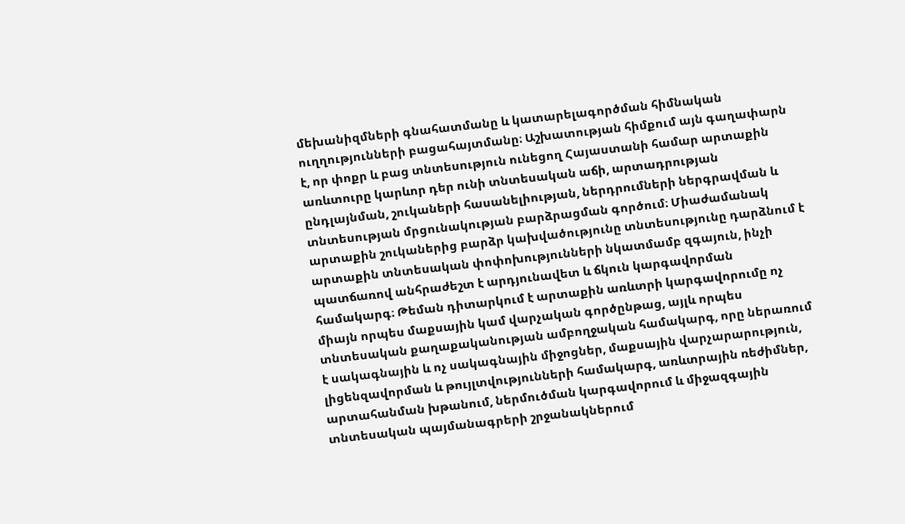մեխանիզմների գնահատմանը և կատարելագործման հիմնական ուղղությունների բացահայտմանը։ Աշխատության հիմքում այն գաղափարն է, որ փոքր և բաց տնտեսություն ունեցող Հայաստանի համար արտաքին առևտուրը կարևոր դեր ունի տնտեսական աճի, արտադրության ընդլայնման, շուկաների հասանելիության, ներդրումների ներգրավման և տնտեսության մրցունակության բարձրացման գործում։ Միաժամանակ արտաքին շուկաներից բարձր կախվածությունը տնտեսությունը դարձնում է արտաքին տնտեսական փոփոխությունների նկատմամբ զգայուն, ինչի պատճառով անհրաժեշտ է արդյունավետ և ճկուն կարգավորման համակարգ։ Թեման դիտարկում է արտաքին առևտրի կարգավորումը ոչ միայն որպես մաքսային կամ վարչական գործընթաց, այլև որպես տնտեսական քաղաքականության ամբողջական համակարգ, որը ներառում է սակագնային և ոչ սակագնային միջոցներ, մաքսային վարչարարություն, լիցենզավորման և թույլտվությունների համակարգ, առևտրային ռեժիմներ, արտահանման խթանում, ներմուծման կարգավորում և միջազգային տնտեսական պայմանագրերի շրջանակներում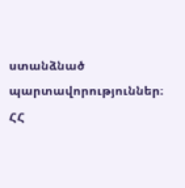ստանձնած պարտավորություններ։ ՀՀ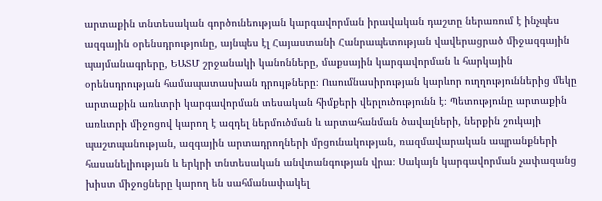արտաքին տնտեսական գործունեության կարգավորման իրավական դաշտը ներառում է ինչպես ազգային օրենսդրությունը, այնպես էլ Հայաստանի Հանրապետության վավերացրած միջազգային պայմանագրերը, ԵԱՏՄ շրջանակի կանոնները, մաքսային կարգավորման և հարկային օրենսդրության համապատասխան դրույթները։ Ուսումնասիրության կարևոր ուղղություններից մեկը արտաքին առևտրի կարգավորման տեսական հիմքերի վերլուծությունն է։ Պետությունը արտաքին առևտրի միջոցով կարող է ազդել ներմուծման և արտահանման ծավալների, ներքին շուկայի պաշտպանության, ազգային արտադրողների մրցունակության, ռազմավարական ապրանքների հասանելիության և երկրի տնտեսական անվտանգության վրա։ Սակայն կարգավորման չափազանց խիստ միջոցները կարող են սահմանափակել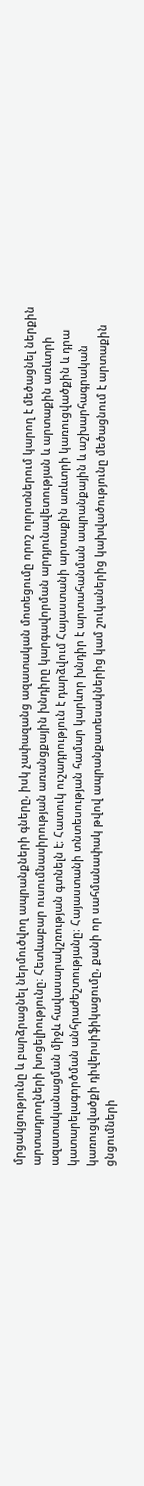մրցակցությունը և բարձրացնել ներմուծվող ապրանքների գները, իսկ չափազանց ազատական մոտեցումը որոշ ոլորտներում կարող է մեծացնել ներքին արտադրողների խոցելիությունը։ Հետևաբար ուսումնասիրության առանցքային խնդիրը կարգավորման արդյունավետության և արտաքին առևտրի ազատականացման միջև հավասարակշռության գտնելն է։ Հատուկ ուշադրություն է դարձվում Հայաստանի արտաքին առևտրի կառուցվածքին և դրա կատարելագործման անհրաժեշտությանը։ Հայաստանի տնտեսության համար կարևոր խնդիր է արտահանման ապրանքային և աշխարհագրական կառուցվածքի դիվերսիֆիկացումը, քանի որ սահմանափակ թվով ապրանքատեսակներից կամ շուկաներից կախվածությունը մեծացնում է արտաքին ցնցումների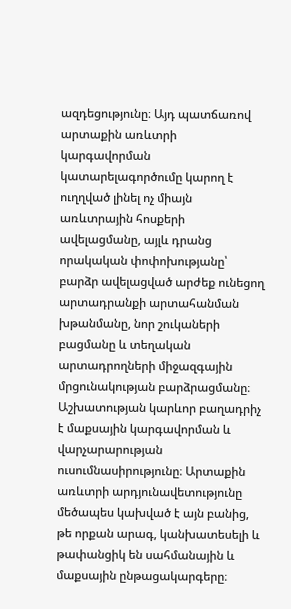ազդեցությունը։ Այդ պատճառով արտաքին առևտրի կարգավորման կատարելագործումը կարող է ուղղված լինել ոչ միայն առևտրային հոսքերի ավելացմանը, այլև դրանց որակական փոփոխությանը՝ բարձր ավելացված արժեք ունեցող արտադրանքի արտահանման խթանմանը, նոր շուկաների բացմանը և տեղական արտադրողների միջազգային մրցունակության բարձրացմանը։ Աշխատության կարևոր բաղադրիչ է մաքսային կարգավորման և վարչարարության ուսումնասիրությունը։ Արտաքին առևտրի արդյունավետությունը մեծապես կախված է այն բանից, թե որքան արագ, կանխատեսելի և թափանցիկ են սահմանային և մաքսային ընթացակարգերը։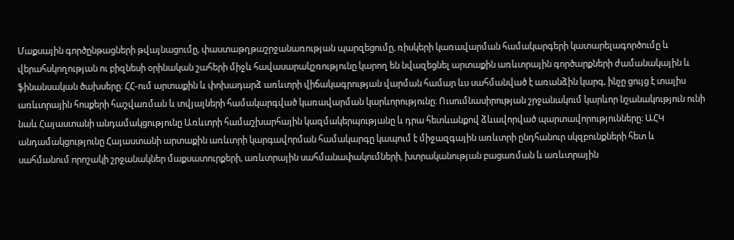Մաքսային գործընթացների թվայնացումը, փաստաթղթաշրջանառության պարզեցումը, ռիսկերի կառավարման համակարգերի կատարելագործումը և վերահսկողության ու բիզնեսի օրինական շահերի միջև հավասարակշռությունը կարող են նվազեցնել արտաքին առևտրային գործարքների ժամանակային և ֆինանսական ծախսերը։ ՀՀ-ում արտաքին և փոխադարձ առևտրի վիճակագրության վարման համար ևս սահմանված է առանձին կարգ, ինչը ցույց է տալիս առևտրային հոսքերի հաշվառման և տվյալների համակարգված կառավարման կարևորությունը։ Ուսումնասիրության շրջանակում կարևոր նշանակություն ունի նաև Հայաստանի անդամակցությունը Առևտրի համաշխարհային կազմակերպությանը և դրա հետևանքով ձևավորված պարտավորությունները։ ԱՀԿ անդամակցությունը Հայաստանի արտաքին առևտրի կարգավորման համակարգը կապում է միջազգային առևտրի ընդհանուր սկզբունքների հետ և սահմանում որոշակի շրջանակներ մաքսատուրքերի, առևտրային սահմանափակումների, խտրականության բացառման և առևտրային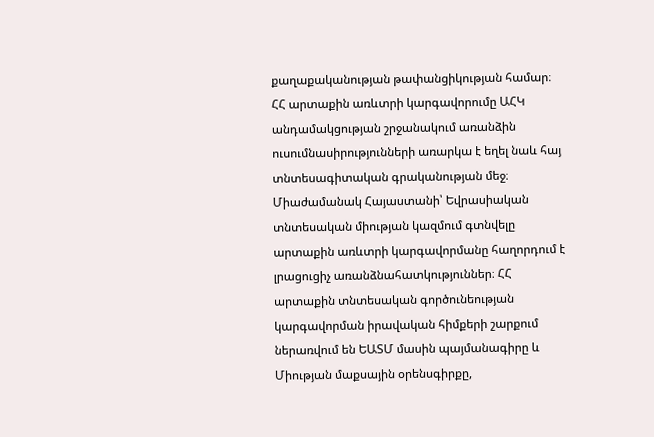քաղաքականության թափանցիկության համար։ ՀՀ արտաքին առևտրի կարգավորումը ԱՀԿ անդամակցության շրջանակում առանձին ուսումնասիրությունների առարկա է եղել նաև հայ տնտեսագիտական գրականության մեջ։ Միաժամանակ Հայաստանի՝ Եվրասիական տնտեսական միության կազմում գտնվելը արտաքին առևտրի կարգավորմանը հաղորդում է լրացուցիչ առանձնահատկություններ։ ՀՀ արտաքին տնտեսական գործունեության կարգավորման իրավական հիմքերի շարքում ներառվում են ԵԱՏՄ մասին պայմանագիրը և Միության մաքսային օրենսգիրքը,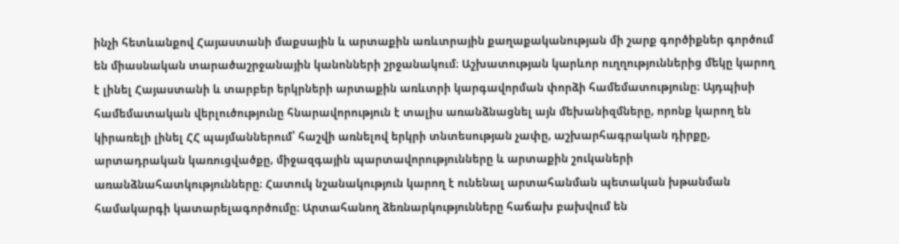ինչի հետևանքով Հայաստանի մաքսային և արտաքին առևտրային քաղաքականության մի շարք գործիքներ գործում են միասնական տարածաշրջանային կանոնների շրջանակում։ Աշխատության կարևոր ուղղություններից մեկը կարող է լինել Հայաստանի և տարբեր երկրների արտաքին առևտրի կարգավորման փորձի համեմատությունը։ Այդպիսի համեմատական վերլուծությունը հնարավորություն է տալիս առանձնացնել այն մեխանիզմները, որոնք կարող են կիրառելի լինել ՀՀ պայմաններում՝ հաշվի առնելով երկրի տնտեսության չափը, աշխարհագրական դիրքը, արտադրական կառուցվածքը, միջազգային պարտավորությունները և արտաքին շուկաների առանձնահատկությունները։ Հատուկ նշանակություն կարող է ունենալ արտահանման պետական խթանման համակարգի կատարելագործումը։ Արտահանող ձեռնարկությունները հաճախ բախվում են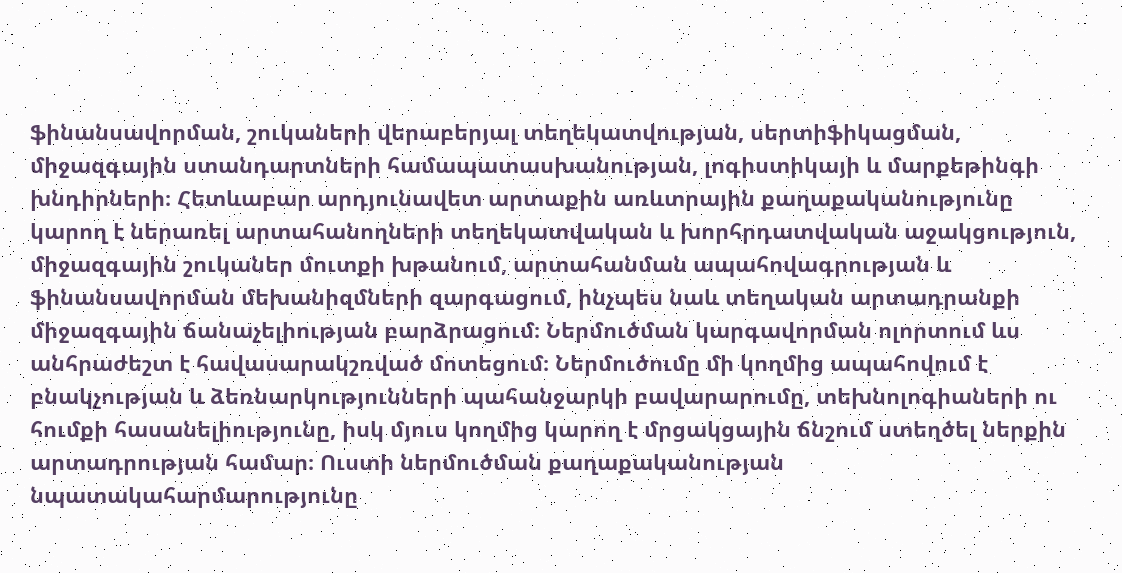ֆինանսավորման, շուկաների վերաբերյալ տեղեկատվության, սերտիֆիկացման, միջազգային ստանդարտների համապատասխանության, լոգիստիկայի և մարքեթինգի խնդիրների։ Հետևաբար արդյունավետ արտաքին առևտրային քաղաքականությունը կարող է ներառել արտահանողների տեղեկատվական և խորհրդատվական աջակցություն, միջազգային շուկաներ մուտքի խթանում, արտահանման ապահովագրության և ֆինանսավորման մեխանիզմների զարգացում, ինչպես նաև տեղական արտադրանքի միջազգային ճանաչելիության բարձրացում։ Ներմուծման կարգավորման ոլորտում ևս անհրաժեշտ է հավասարակշռված մոտեցում։ Ներմուծումը մի կողմից ապահովում է բնակչության և ձեռնարկությունների պահանջարկի բավարարումը, տեխնոլոգիաների ու հումքի հասանելիությունը, իսկ մյուս կողմից կարող է մրցակցային ճնշում ստեղծել ներքին արտադրության համար։ Ուստի ներմուծման քաղաքականության նպատակահարմարությունը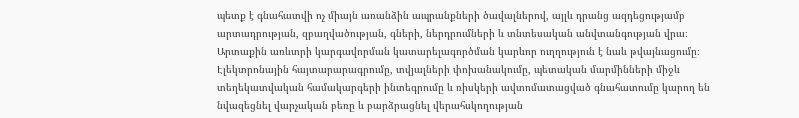պետք է գնահատվի ոչ միայն առանձին ապրանքների ծավալներով, այլև դրանց ազդեցությամբ արտադրության, զբաղվածության, գների, ներդրումների և տնտեսական անվտանգության վրա։ Արտաքին առևտրի կարգավորման կատարելագործման կարևոր ուղղություն է նաև թվայնացումը։ Էլեկտրոնային հայտարարագրումը, տվյալների փոխանակումը, պետական մարմինների միջև տեղեկատվական համակարգերի ինտեգրումը և ռիսկերի ավտոմատացված գնահատումը կարող են նվազեցնել վարչական բեռը և բարձրացնել վերահսկողության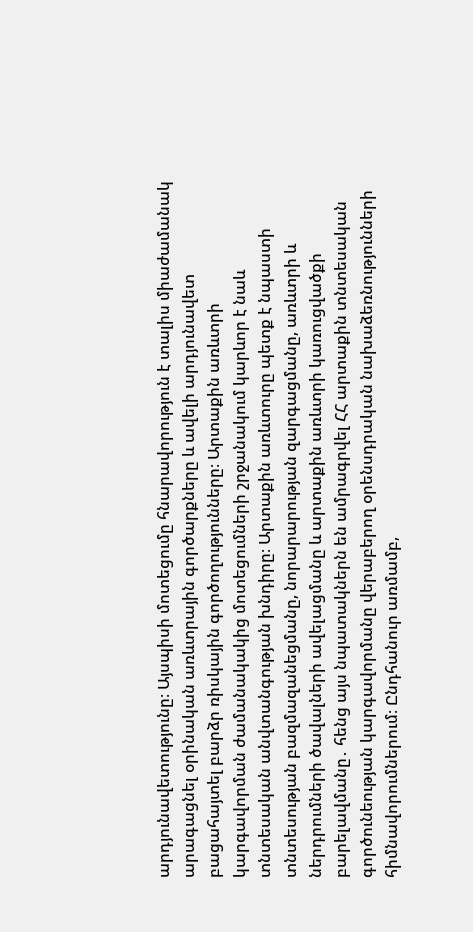արդյունավետությունը։ Այսպիսի մոտեցումը հնարավորություն է տալիս միաժամանակ արագացնել օրինական առևտրային գործարքները և ավելի արդյունավետ բացահայտել բարձր ռիսկային գործողությունները։ Արտաքին առևտրի կարգավորման ժամանակակից մոտեցումների շրջանակում կարևոր է նաև տնտեսական անվտանգության խնդիրը։ Արտաքին առևտուրը պետք է նպաստի տնտեսության բազմազանեցմանը, նորարարության զարգացմանը, առևտրի և ներդրումների ծավալների ավելացմանը և արտաքին առևտրի կառուցվածքի բարելավմանը․ հենց այս նպատակներն են ամրագրվել ՀՀ արտաքին տնտեսական գործունեության կարգավորմանը վերաբերող օրենսդրական նախաձեռնությունների հիմնավորումներում։ Ընդհանուր առմամբ,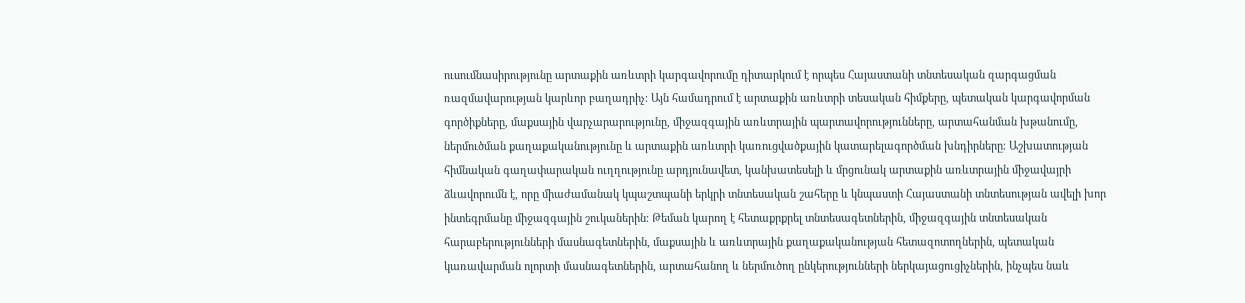ուսումնասիրությունը արտաքին առևտրի կարգավորումը դիտարկում է որպես Հայաստանի տնտեսական զարգացման ռազմավարության կարևոր բաղադրիչ։ Այն համադրում է արտաքին առևտրի տեսական հիմքերը, պետական կարգավորման գործիքները, մաքսային վարչարարությունը, միջազգային առևտրային պարտավորությունները, արտահանման խթանումը, ներմուծման քաղաքականությունը և արտաքին առևտրի կառուցվածքային կատարելագործման խնդիրները։ Աշխատության հիմնական գաղափարական ուղղությունը արդյունավետ, կանխատեսելի և մրցունակ արտաքին առևտրային միջավայրի ձևավորումն է, որը միաժամանակ կպաշտպանի երկրի տնտեսական շահերը և կնպաստի Հայաստանի տնտեսության ավելի խոր ինտեգրմանը միջազգային շուկաներին։ Թեման կարող է հետաքրքրել տնտեսագետներին, միջազգային տնտեսական հարաբերությունների մասնագետներին, մաքսային և առևտրային քաղաքականության հետազոտողներին, պետական կառավարման ոլորտի մասնագետներին, արտահանող և ներմուծող ընկերությունների ներկայացուցիչներին, ինչպես նաև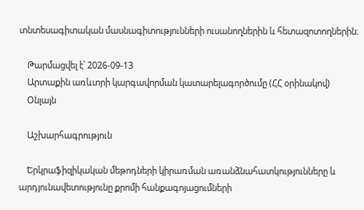տնտեսագիտական մասնագիտությունների ուսանողներին և հետազոտողներին։

    Թարմացվել է՝ 2026-09-13
    Արտաքին առևտրի կարգավորման կատարելագործումը (ՀՀ օրինակով)
    Օնլայն

    Աշխարհագրություն

    Երկրաֆիզիկական մեթոդների կիրառման առանձնահատկությունները և արդյունավետությունը քրոմի հանքագոյացումների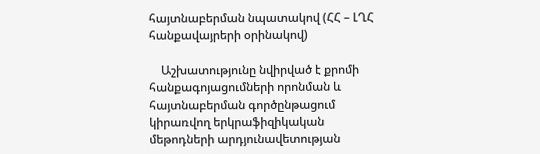հայտնաբերման նպատակով (ՀՀ – ԼՂՀ հանքավայրերի օրինակով)

    Աշխատությունը նվիրված է քրոմի հանքագոյացումների որոնման և հայտնաբերման գործընթացում կիրառվող երկրաֆիզիկական մեթոդների արդյունավետության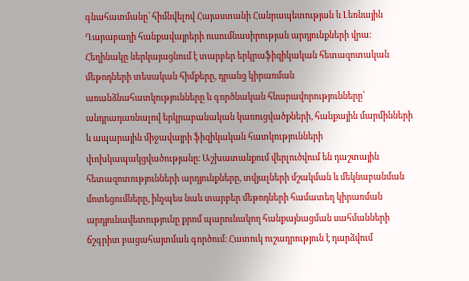գնահատմանը՝ հիմնվելով Հայաստանի Հանրապետության և Լեռնային Ղարաբաղի հանքավայրերի ուսումնասիրության արդյունքների վրա։ Հեղինակը ներկայացնում է տարբեր երկրաֆիզիկական հետազոտական մեթոդների տեսական հիմքերը, դրանց կիրառման առանձնահատկությունները և գործնական հնարավորությունները՝ անդրադառնալով երկրաբանական կառուցվածքների, հանքային մարմինների և ապարային միջավայրի ֆիզիկական հատկությունների փոխկապակցվածությանը։ Աշխատանքում վերլուծվում են դաշտային հետազոտությունների արդյունքները, տվյալների մշակման և մեկնաբանման մոտեցումները, ինչպես նաև տարբեր մեթոդների համատեղ կիրառման արդյունավետությունը քրոմ պարունակող հանքայնացման սահմանների ճշգրիտ բացահայտման գործում։ Հատուկ ուշադրություն է դարձվում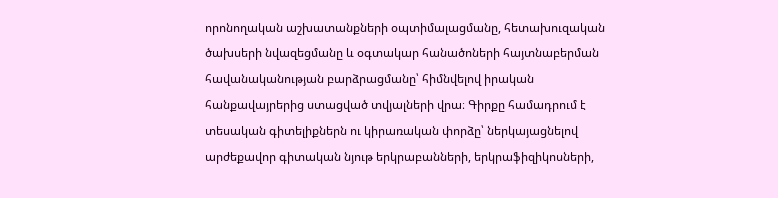որոնողական աշխատանքների օպտիմալացմանը, հետախուզական ծախսերի նվազեցմանը և օգտակար հանածոների հայտնաբերման հավանականության բարձրացմանը՝ հիմնվելով իրական հանքավայրերից ստացված տվյալների վրա։ Գիրքը համադրում է տեսական գիտելիքներն ու կիրառական փորձը՝ ներկայացնելով արժեքավոր գիտական նյութ երկրաբանների, երկրաֆիզիկոսների,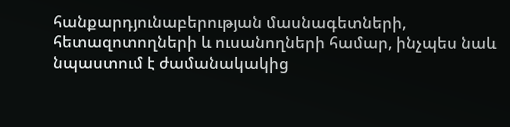հանքարդյունաբերության մասնագետների, հետազոտողների և ուսանողների համար, ինչպես նաև նպաստում է ժամանակակից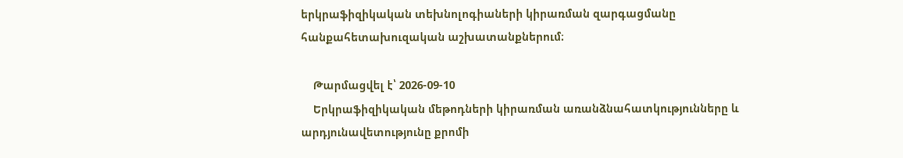երկրաֆիզիկական տեխնոլոգիաների կիրառման զարգացմանը հանքահետախուզական աշխատանքներում։

    Թարմացվել է՝ 2026-09-10
    Երկրաֆիզիկական մեթոդների կիրառման առանձնահատկությունները և արդյունավետությունը քրոմի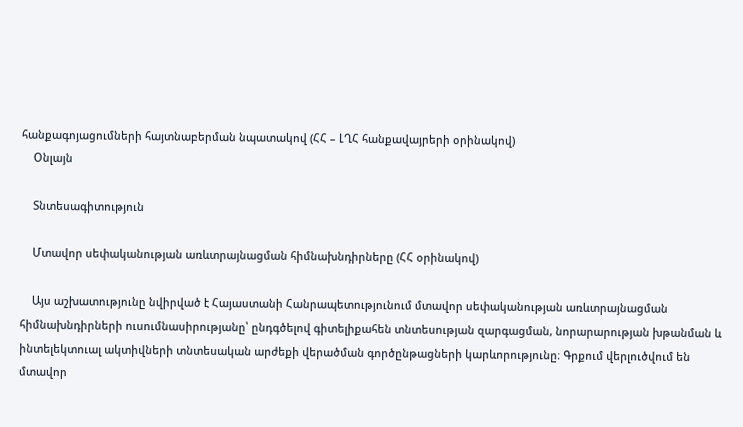հանքագոյացումների հայտնաբերման նպատակով (ՀՀ – ԼՂՀ հանքավայրերի օրինակով)
    Օնլայն

    Տնտեսագիտություն

    Մտավոր սեփականության առևտրայնացման հիմնախնդիրները (ՀՀ օրինակով)

    Այս աշխատությունը նվիրված է Հայաստանի Հանրապետությունում մտավոր սեփականության առևտրայնացման հիմնախնդիրների ուսումնասիրությանը՝ ընդգծելով գիտելիքահեն տնտեսության զարգացման, նորարարության խթանման և ինտելեկտուալ ակտիվների տնտեսական արժեքի վերածման գործընթացների կարևորությունը։ Գրքում վերլուծվում են մտավոր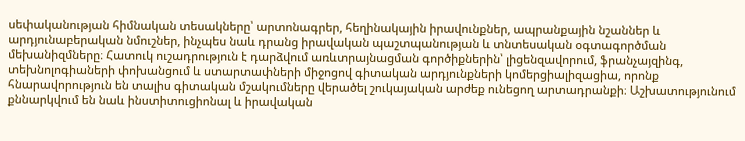սեփականության հիմնական տեսակները՝ արտոնագրեր, հեղինակային իրավունքներ, ապրանքային նշաններ և արդյունաբերական նմուշներ, ինչպես նաև դրանց իրավական պաշտպանության և տնտեսական օգտագործման մեխանիզմները։ Հատուկ ուշադրություն է դարձվում առևտրայնացման գործիքներին՝ լիցենզավորում, ֆրանչայզինգ, տեխնոլոգիաների փոխանցում և ստարտափների միջոցով գիտական արդյունքների կոմերցիալիզացիա, որոնք հնարավորություն են տալիս գիտական մշակումները վերածել շուկայական արժեք ունեցող արտադրանքի։ Աշխատությունում քննարկվում են նաև ինստիտուցիոնալ և իրավական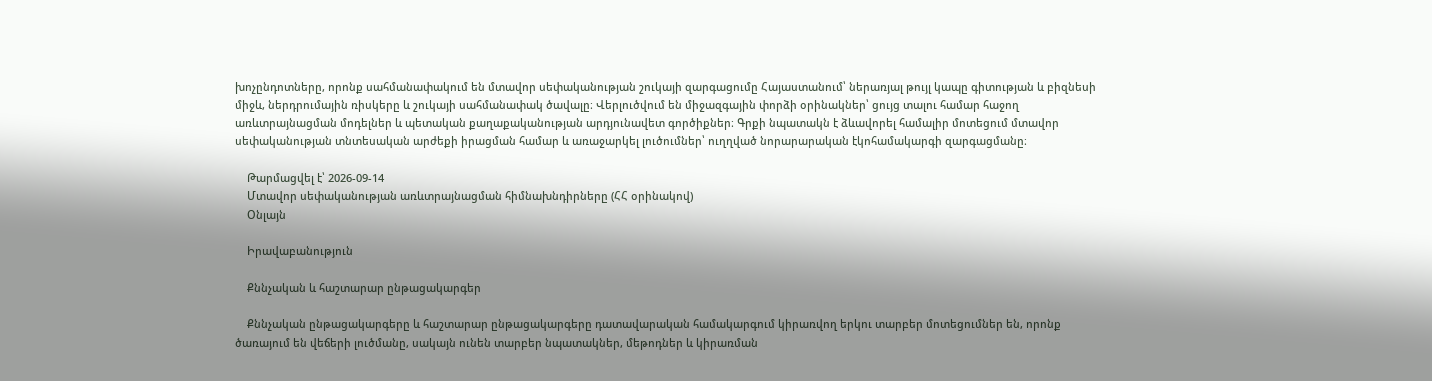խոչընդոտները, որոնք սահմանափակում են մտավոր սեփականության շուկայի զարգացումը Հայաստանում՝ ներառյալ թույլ կապը գիտության և բիզնեսի միջև, ներդրումային ռիսկերը և շուկայի սահմանափակ ծավալը։ Վերլուծվում են միջազգային փորձի օրինակներ՝ ցույց տալու համար հաջող առևտրայնացման մոդելներ և պետական քաղաքականության արդյունավետ գործիքներ։ Գրքի նպատակն է ձևավորել համալիր մոտեցում մտավոր սեփականության տնտեսական արժեքի իրացման համար և առաջարկել լուծումներ՝ ուղղված նորարարական էկոհամակարգի զարգացմանը։

    Թարմացվել է՝ 2026-09-14
    Մտավոր սեփականության առևտրայնացման հիմնախնդիրները (ՀՀ օրինակով)
    Օնլայն

    Իրավաբանություն

    Քննչական և հաշտարար ընթացակարգեր

    Քննչական ընթացակարգերը և հաշտարար ընթացակարգերը դատավարական համակարգում կիրառվող երկու տարբեր մոտեցումներ են, որոնք ծառայում են վեճերի լուծմանը, սակայն ունեն տարբեր նպատակներ, մեթոդներ և կիրառման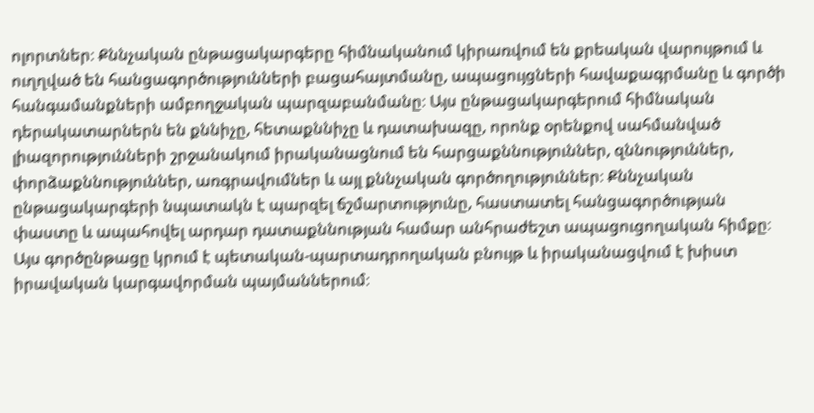ոլորտներ։ Քննչական ընթացակարգերը հիմնականում կիրառվում են քրեական վարույթում և ուղղված են հանցագործությունների բացահայտմանը, ապացույցների հավաքագրմանը և գործի հանգամանքների ամբողջական պարզաբանմանը։ Այս ընթացակարգերում հիմնական դերակատարներն են քննիչը, հետաքննիչը և դատախազը, որոնք օրենքով սահմանված լիազորությունների շրջանակում իրականացնում են հարցաքննություններ, զննություններ, փորձաքննություններ, առգրավումներ և այլ քննչական գործողություններ։ Քննչական ընթացակարգերի նպատակն է պարզել ճշմարտությունը, հաստատել հանցագործության փաստը և ապահովել արդար դատաքննության համար անհրաժեշտ ապացուցողական հիմքը։ Այս գործընթացը կրում է պետական-պարտադրողական բնույթ և իրականացվում է խիստ իրավական կարգավորման պայմաններում։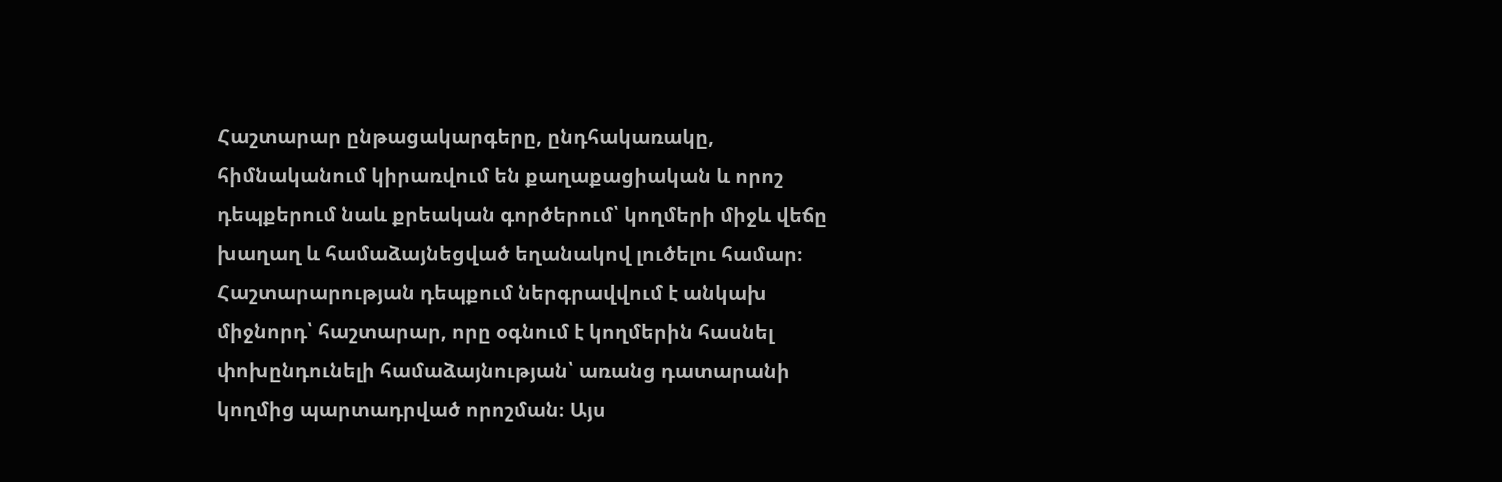Հաշտարար ընթացակարգերը, ընդհակառակը, հիմնականում կիրառվում են քաղաքացիական և որոշ դեպքերում նաև քրեական գործերում՝ կողմերի միջև վեճը խաղաղ և համաձայնեցված եղանակով լուծելու համար։ Հաշտարարության դեպքում ներգրավվում է անկախ միջնորդ՝ հաշտարար, որը օգնում է կողմերին հասնել փոխընդունելի համաձայնության՝ առանց դատարանի կողմից պարտադրված որոշման։ Այս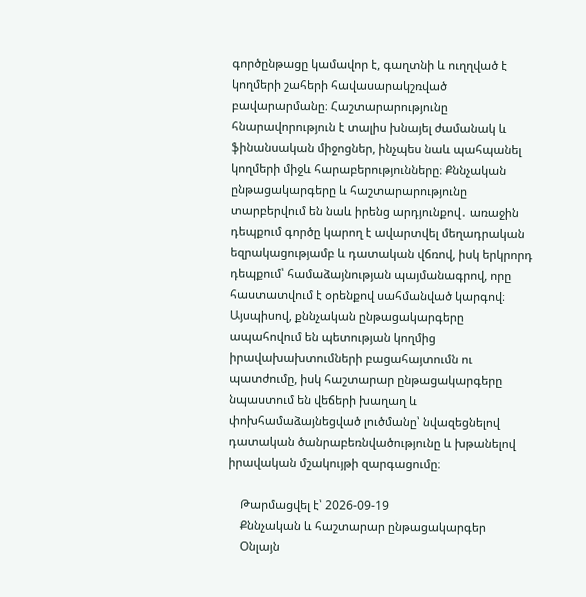գործընթացը կամավոր է, գաղտնի և ուղղված է կողմերի շահերի հավասարակշռված բավարարմանը։ Հաշտարարությունը հնարավորություն է տալիս խնայել ժամանակ և ֆինանսական միջոցներ, ինչպես նաև պահպանել կողմերի միջև հարաբերությունները։ Քննչական ընթացակարգերը և հաշտարարությունը տարբերվում են նաև իրենց արդյունքով․ առաջին դեպքում գործը կարող է ավարտվել մեղադրական եզրակացությամբ և դատական վճռով, իսկ երկրորդ դեպքում՝ համաձայնության պայմանագրով, որը հաստատվում է օրենքով սահմանված կարգով։ Այսպիսով, քննչական ընթացակարգերը ապահովում են պետության կողմից իրավախախտումների բացահայտումն ու պատժումը, իսկ հաշտարար ընթացակարգերը նպաստում են վեճերի խաղաղ և փոխհամաձայնեցված լուծմանը՝ նվազեցնելով դատական ծանրաբեռնվածությունը և խթանելով իրավական մշակույթի զարգացումը։

    Թարմացվել է՝ 2026-09-19
    Քննչական և հաշտարար ընթացակարգեր
    Օնլայն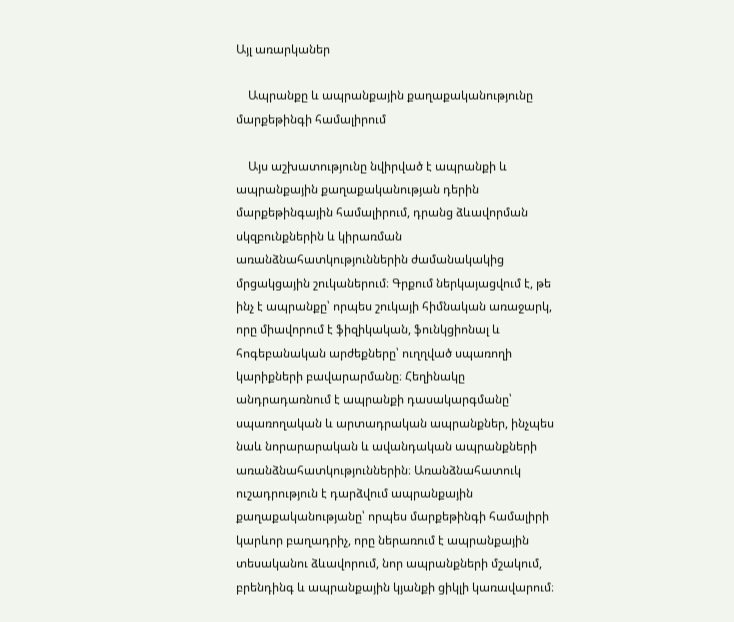Այլ առարկաներ

    Ապրանքը և ապրանքային քաղաքականությունը մարքեթինգի համալիրում

    Այս աշխատությունը նվիրված է ապրանքի և ապրանքային քաղաքականության դերին մարքեթինգային համալիրում, դրանց ձևավորման սկզբունքներին և կիրառման առանձնահատկություններին ժամանակակից մրցակցային շուկաներում։ Գրքում ներկայացվում է, թե ինչ է ապրանքը՝ որպես շուկայի հիմնական առաջարկ, որը միավորում է ֆիզիկական, ֆունկցիոնալ և հոգեբանական արժեքները՝ ուղղված սպառողի կարիքների բավարարմանը։ Հեղինակը անդրադառնում է ապրանքի դասակարգմանը՝ սպառողական և արտադրական ապրանքներ, ինչպես նաև նորարարական և ավանդական ապրանքների առանձնահատկություններին։ Առանձնահատուկ ուշադրություն է դարձվում ապրանքային քաղաքականությանը՝ որպես մարքեթինգի համալիրի կարևոր բաղադրիչ, որը ներառում է ապրանքային տեսականու ձևավորում, նոր ապրանքների մշակում, բրենդինգ և ապրանքային կյանքի ցիկլի կառավարում։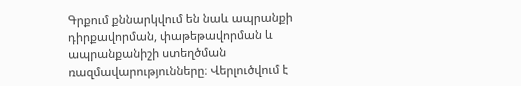Գրքում քննարկվում են նաև ապրանքի դիրքավորման, փաթեթավորման և ապրանքանիշի ստեղծման ռազմավարությունները։ Վերլուծվում է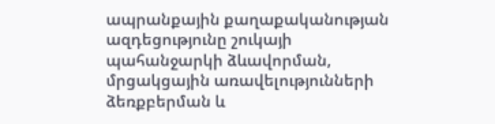ապրանքային քաղաքականության ազդեցությունը շուկայի պահանջարկի ձևավորման, մրցակցային առավելությունների ձեռքբերման և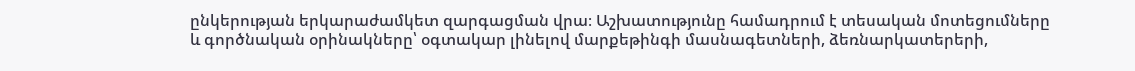ընկերության երկարաժամկետ զարգացման վրա։ Աշխատությունը համադրում է տեսական մոտեցումները և գործնական օրինակները՝ օգտակար լինելով մարքեթինգի մասնագետների, ձեռնարկատերերի,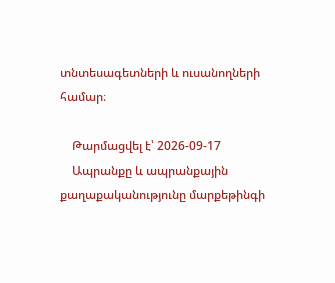տնտեսագետների և ուսանողների համար։

    Թարմացվել է՝ 2026-09-17
    Ապրանքը և ապրանքային քաղաքականությունը մարքեթինգի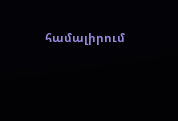համալիրում